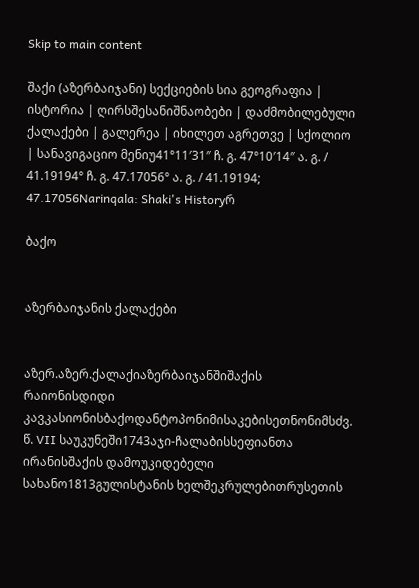Skip to main content

შაქი (აზერბაიჯანი) სექციების სია გეოგრაფია | ისტორია | ღირსშესანიშნაობები | დაძმობილებული ქალაქები | გალერეა | იხილეთ აგრეთვე | სქოლიო | სანავიგაციო მენიუ41°11′31″ ჩ. გ. 47°10′14″ ა. გ. / 41.19194° ჩ. გ. 47.17056° ა. გ. / 41.19194; 47.17056Narinqala: Shaki's Historyრ

ბაქო


აზერბაიჯანის ქალაქები


აზერ.აზერ.ქალაქიაზერბაიჯანშიშაქის რაიონისდიდი კავკასიონისბაქოდანტოპონიმისაკებისეთნონიმსძვ. წ. VII საუკუნეში1743აჯი-ჩალაბისსეფიანთა ირანისშაქის დამოუკიდებელი სახანო1813გულისტანის ხელშეკრულებითრუსეთის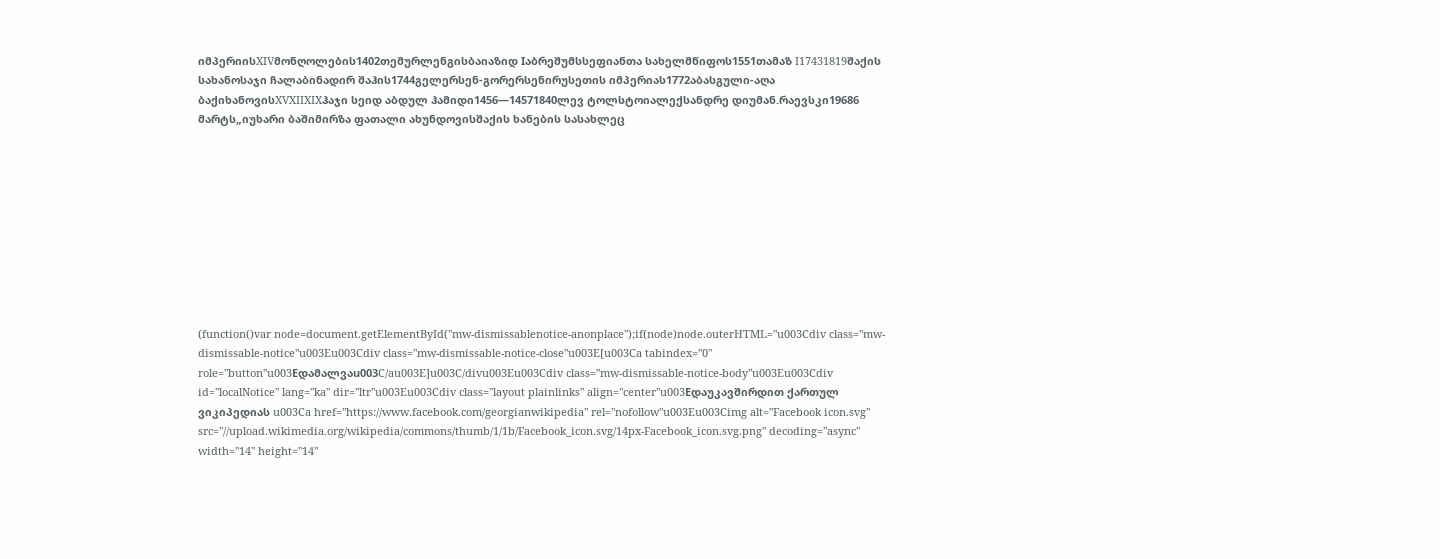იმპერიისXIVმონღოლების1402თემურლენგისბაიაზიდ Iაბრეშუმსსეფიანთა სახელმწიფოს1551თამაზ I17431819შაქის სახანოსაჯი ჩალაბინადირ შაჰის1744გელერსენ-გორერსენირუსეთის იმპერიას1772აბასგული-აღა ბაქიხანოვისXVXIIXIXჰაჯი სეიდ აბდულ ჰამიდი1456—14571840ლევ ტოლსტოიალექსანდრე დიუმან.რაევსკი19686 მარტს„იუხარი ბაშიმირზა ფათალი ახუნდოვისშაქის ხანების სასახლეც










(function()var node=document.getElementById("mw-dismissablenotice-anonplace");if(node)node.outerHTML="u003Cdiv class="mw-dismissable-notice"u003Eu003Cdiv class="mw-dismissable-notice-close"u003E[u003Ca tabindex="0" role="button"u003Eდამალვაu003C/au003E]u003C/divu003Eu003Cdiv class="mw-dismissable-notice-body"u003Eu003Cdiv id="localNotice" lang="ka" dir="ltr"u003Eu003Cdiv class="layout plainlinks" align="center"u003Eდაუკავშირდით ქართულ ვიკიპედიას u003Ca href="https://www.facebook.com/georgianwikipedia" rel="nofollow"u003Eu003Cimg alt="Facebook icon.svg" src="//upload.wikimedia.org/wikipedia/commons/thumb/1/1b/Facebook_icon.svg/14px-Facebook_icon.svg.png" decoding="async" width="14" height="14"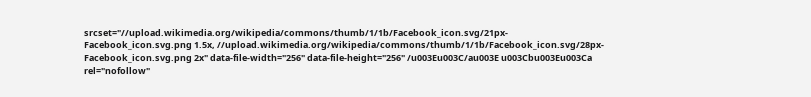srcset="//upload.wikimedia.org/wikipedia/commons/thumb/1/1b/Facebook_icon.svg/21px-Facebook_icon.svg.png 1.5x, //upload.wikimedia.org/wikipedia/commons/thumb/1/1b/Facebook_icon.svg/28px-Facebook_icon.svg.png 2x" data-file-width="256" data-file-height="256" /u003Eu003C/au003E u003Cbu003Eu003Ca rel="nofollow"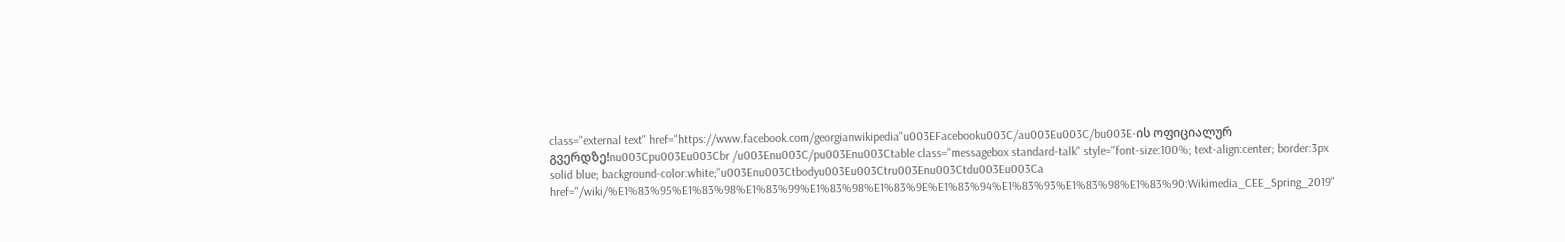class="external text" href="https://www.facebook.com/georgianwikipedia"u003EFacebooku003C/au003Eu003C/bu003E-ის ოფიციალურ გვერდზე!nu003Cpu003Eu003Cbr /u003Enu003C/pu003Enu003Ctable class="messagebox standard-talk" style="font-size:100%; text-align:center; border:3px solid blue; background-color:white;"u003Enu003Ctbodyu003Eu003Ctru003Enu003Ctdu003Eu003Ca href="/wiki/%E1%83%95%E1%83%98%E1%83%99%E1%83%98%E1%83%9E%E1%83%94%E1%83%93%E1%83%98%E1%83%90:Wikimedia_CEE_Spring_2019"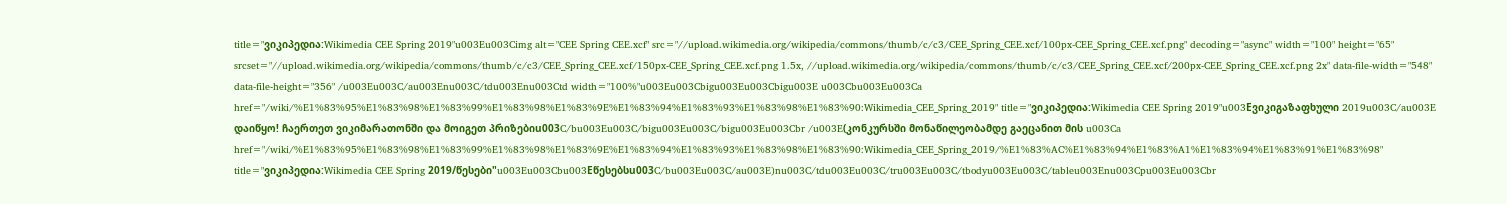title="ვიკიპედია:Wikimedia CEE Spring 2019"u003Eu003Cimg alt="CEE Spring CEE.xcf" src="//upload.wikimedia.org/wikipedia/commons/thumb/c/c3/CEE_Spring_CEE.xcf/100px-CEE_Spring_CEE.xcf.png" decoding="async" width="100" height="65" srcset="//upload.wikimedia.org/wikipedia/commons/thumb/c/c3/CEE_Spring_CEE.xcf/150px-CEE_Spring_CEE.xcf.png 1.5x, //upload.wikimedia.org/wikipedia/commons/thumb/c/c3/CEE_Spring_CEE.xcf/200px-CEE_Spring_CEE.xcf.png 2x" data-file-width="548" data-file-height="356" /u003Eu003C/au003Enu003C/tdu003Enu003Ctd width="100%"u003Eu003Cbigu003Eu003Cbigu003E u003Cbu003Eu003Ca href="/wiki/%E1%83%95%E1%83%98%E1%83%99%E1%83%98%E1%83%9E%E1%83%94%E1%83%93%E1%83%98%E1%83%90:Wikimedia_CEE_Spring_2019" title="ვიკიპედია:Wikimedia CEE Spring 2019"u003Eვიკიგაზაფხული 2019u003C/au003E დაიწყო! ჩაერთეთ ვიკიმარათონში და მოიგეთ პრიზებიu003C/bu003Eu003C/bigu003Eu003C/bigu003Eu003Cbr /u003E(კონკურსში მონაწილეობამდე გაეცანით მის u003Ca href="/wiki/%E1%83%95%E1%83%98%E1%83%99%E1%83%98%E1%83%9E%E1%83%94%E1%83%93%E1%83%98%E1%83%90:Wikimedia_CEE_Spring_2019/%E1%83%AC%E1%83%94%E1%83%A1%E1%83%94%E1%83%91%E1%83%98" title="ვიკიპედია:Wikimedia CEE Spring 2019/წესები"u003Eu003Cbu003Eწესებსu003C/bu003Eu003C/au003E)nu003C/tdu003Eu003C/tru003Eu003C/tbodyu003Eu003C/tableu003Enu003Cpu003Eu003Cbr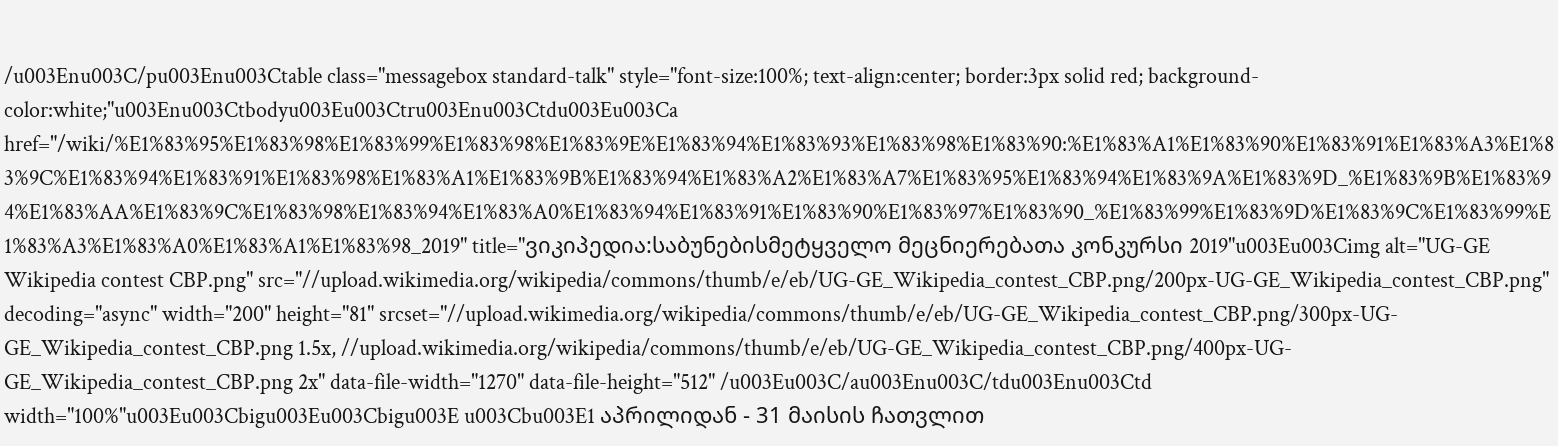/u003Enu003C/pu003Enu003Ctable class="messagebox standard-talk" style="font-size:100%; text-align:center; border:3px solid red; background-color:white;"u003Enu003Ctbodyu003Eu003Ctru003Enu003Ctdu003Eu003Ca href="/wiki/%E1%83%95%E1%83%98%E1%83%99%E1%83%98%E1%83%9E%E1%83%94%E1%83%93%E1%83%98%E1%83%90:%E1%83%A1%E1%83%90%E1%83%91%E1%83%A3%E1%83%9C%E1%83%94%E1%83%91%E1%83%98%E1%83%A1%E1%83%9B%E1%83%94%E1%83%A2%E1%83%A7%E1%83%95%E1%83%94%E1%83%9A%E1%83%9D_%E1%83%9B%E1%83%94%E1%83%AA%E1%83%9C%E1%83%98%E1%83%94%E1%83%A0%E1%83%94%E1%83%91%E1%83%90%E1%83%97%E1%83%90_%E1%83%99%E1%83%9D%E1%83%9C%E1%83%99%E1%83%A3%E1%83%A0%E1%83%A1%E1%83%98_2019" title="ვიკიპედია:საბუნებისმეტყველო მეცნიერებათა კონკურსი 2019"u003Eu003Cimg alt="UG-GE Wikipedia contest CBP.png" src="//upload.wikimedia.org/wikipedia/commons/thumb/e/eb/UG-GE_Wikipedia_contest_CBP.png/200px-UG-GE_Wikipedia_contest_CBP.png" decoding="async" width="200" height="81" srcset="//upload.wikimedia.org/wikipedia/commons/thumb/e/eb/UG-GE_Wikipedia_contest_CBP.png/300px-UG-GE_Wikipedia_contest_CBP.png 1.5x, //upload.wikimedia.org/wikipedia/commons/thumb/e/eb/UG-GE_Wikipedia_contest_CBP.png/400px-UG-GE_Wikipedia_contest_CBP.png 2x" data-file-width="1270" data-file-height="512" /u003Eu003C/au003Enu003C/tdu003Enu003Ctd width="100%"u003Eu003Cbigu003Eu003Cbigu003E u003Cbu003E1 აპრილიდან - 31 მაისის ჩათვლით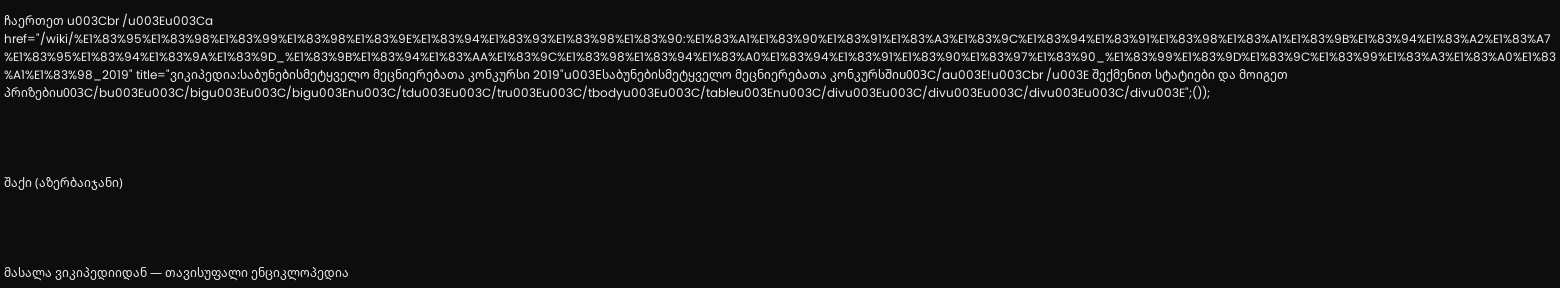ჩაერთეთ u003Cbr /u003Eu003Ca href="/wiki/%E1%83%95%E1%83%98%E1%83%99%E1%83%98%E1%83%9E%E1%83%94%E1%83%93%E1%83%98%E1%83%90:%E1%83%A1%E1%83%90%E1%83%91%E1%83%A3%E1%83%9C%E1%83%94%E1%83%91%E1%83%98%E1%83%A1%E1%83%9B%E1%83%94%E1%83%A2%E1%83%A7%E1%83%95%E1%83%94%E1%83%9A%E1%83%9D_%E1%83%9B%E1%83%94%E1%83%AA%E1%83%9C%E1%83%98%E1%83%94%E1%83%A0%E1%83%94%E1%83%91%E1%83%90%E1%83%97%E1%83%90_%E1%83%99%E1%83%9D%E1%83%9C%E1%83%99%E1%83%A3%E1%83%A0%E1%83%A1%E1%83%98_2019" title="ვიკიპედია:საბუნებისმეტყველო მეცნიერებათა კონკურსი 2019"u003Eსაბუნებისმეტყველო მეცნიერებათა კონკურსშიu003C/au003E!u003Cbr /u003E შექმენით სტატიები და მოიგეთ პრიზებიu003C/bu003Eu003C/bigu003Eu003C/bigu003Enu003C/tdu003Eu003C/tru003Eu003C/tbodyu003Eu003C/tableu003Enu003C/divu003Eu003C/divu003Eu003C/divu003Eu003C/divu003E";());




შაქი (აზერბაიჯანი)




მასალა ვიკიპედიიდან — თავისუფალი ენციკლოპედია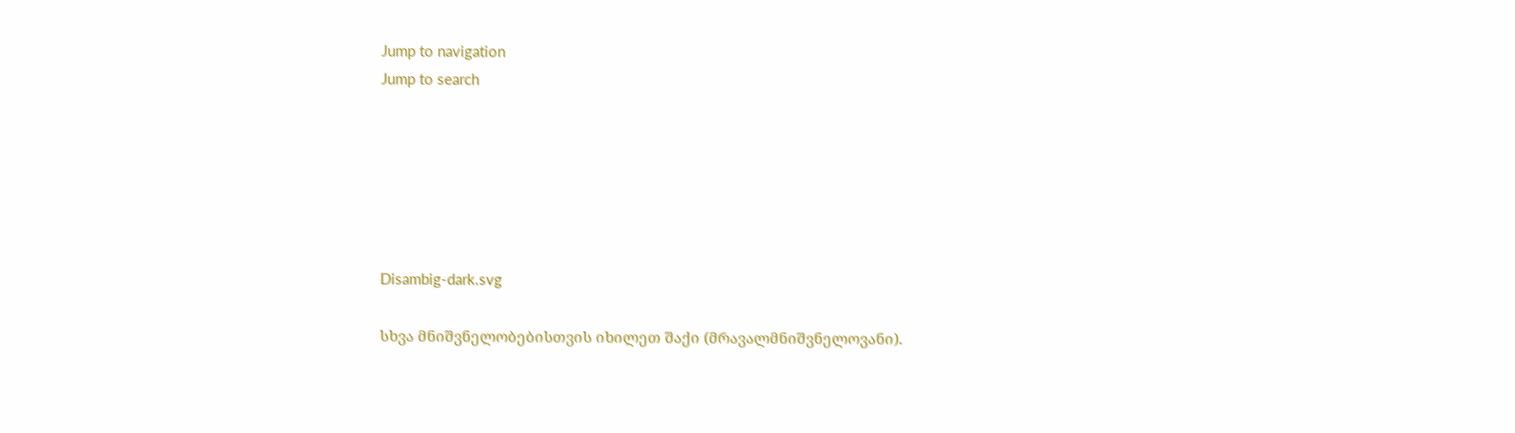Jump to navigation
Jump to search






Disambig-dark.svg

სხვა მნიშვნელობებისთვის იხილეთ შაქი (მრავალმნიშვნელოვანი).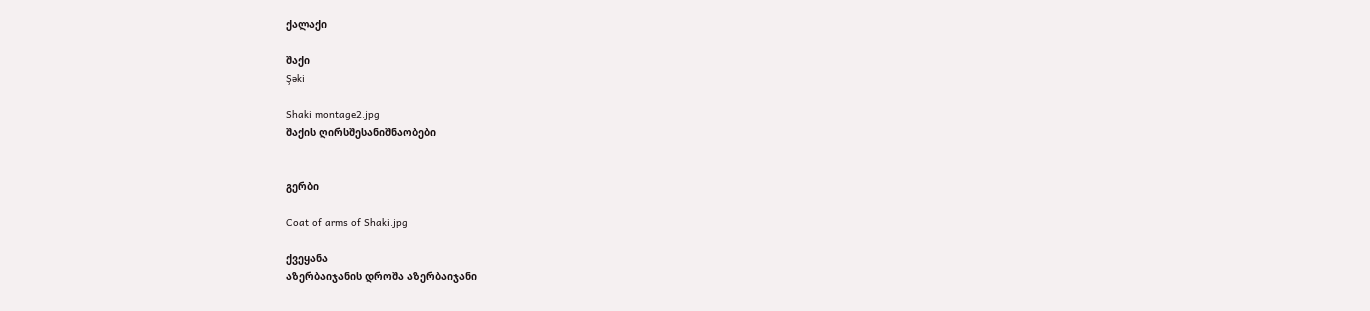ქალაქი

შაქი
Şəki

Shaki montage2.jpg
შაქის ღირსშესანიშნაობები


გერბი

Coat of arms of Shaki.jpg

ქვეყანა
აზერბაიჯანის დროშა აზერბაიჯანი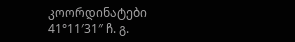კოორდინატები
41°11′31″ ჩ. გ.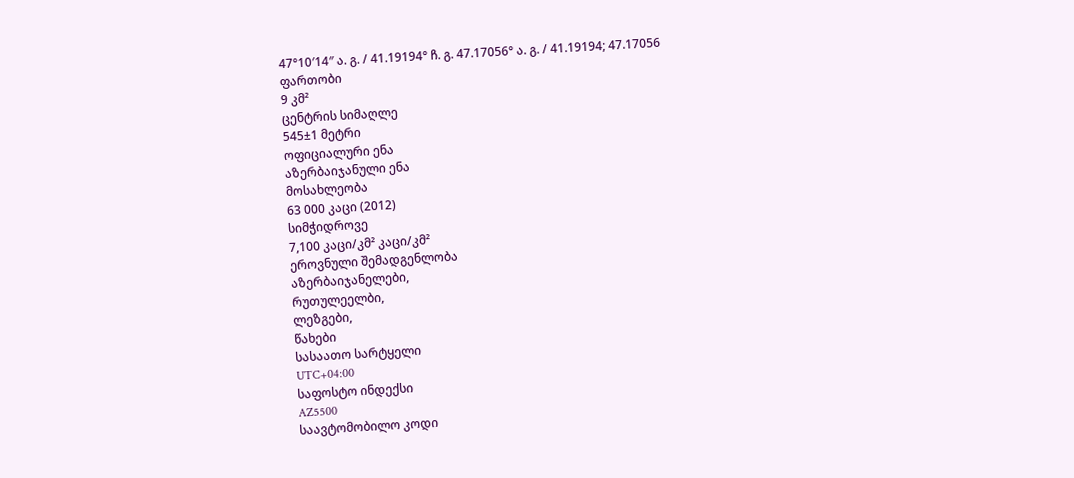47°10′14″ ა. გ. / 41.19194° ჩ. გ. 47.17056° ა. გ. / 41.19194; 47.17056
ფართობი
9 კმ²
ცენტრის სიმაღლე
545±1 მეტრი
ოფიციალური ენა
აზერბაიჯანული ენა
მოსახლეობა
63 000 კაცი (2012)
სიმჭიდროვე
7,100 კაცი/კმ² კაცი/კმ²
ეროვნული შემადგენლობა
აზერბაიჯანელები,
რუთულეელბი,
ლეზგები,
წახები
სასაათო სარტყელი
UTC+04:00
საფოსტო ინდექსი
AZ5500
საავტომობილო კოდი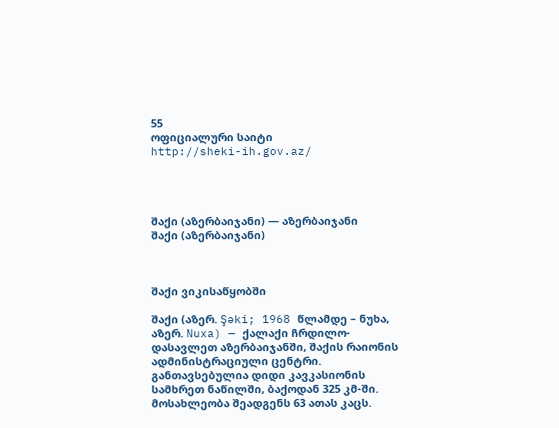55
ოფიციალური საიტი
http://sheki-ih.gov.az/




შაქი (აზერბაიჯანი) — აზერბაიჯანი
შაქი (აზერბაიჯანი)



შაქი ვიკისაწყობში

შაქი (აზერ. Şəki; 1968 წლამდე – ნუხა, აზერ. Nuxa) — ქალაქი ჩრდილო-დასავლეთ აზერბაიჯანში, შაქის რაიონის ადმინისტრაციული ცენტრი. განთავსებულია დიდი კავკასიონის სამხრეთ ნაწილში, ბაქოდან 325 კმ-ში. მოსახლეობა შეადგენს 63 ათას კაცს.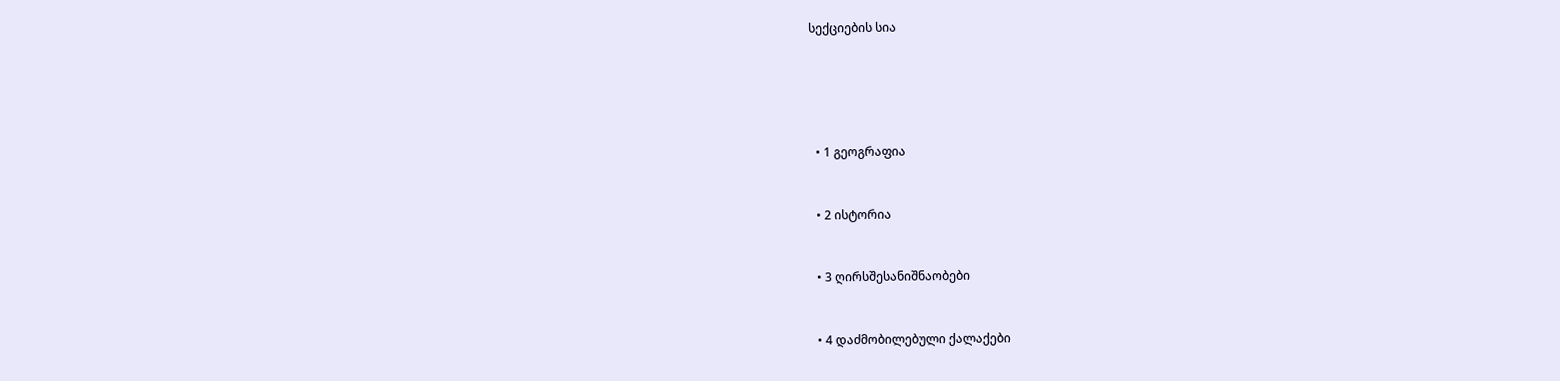სექციების სია





  • 1 გეოგრაფია


  • 2 ისტორია


  • 3 ღირსშესანიშნაობები


  • 4 დაძმობილებული ქალაქები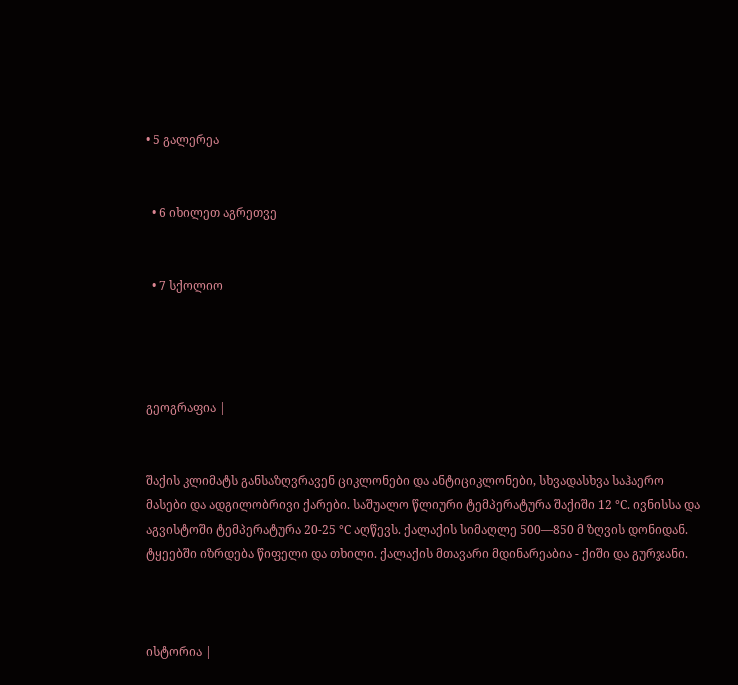• 5 გალერეა


  • 6 იხილეთ აგრეთვე


  • 7 სქოლიო




გეოგრაფია |


შაქის კლიმატს განსაზღვრავენ ციკლონები და ანტიციკლონები, სხვადასხვა საჰაერო მასები და ადგილობრივი ქარები. საშუალო წლიური ტემპერატურა შაქიში 12 °С. ივნისსა და აგვისტოში ტემპერატურა 20-25 °С აღწევს. ქალაქის სიმაღლე 500—850 მ ზღვის დონიდან. ტყეებში იზრდება წიფელი და თხილი. ქალაქის მთავარი მდინარეაბია - ქიში და გურჯანი.



ისტორია |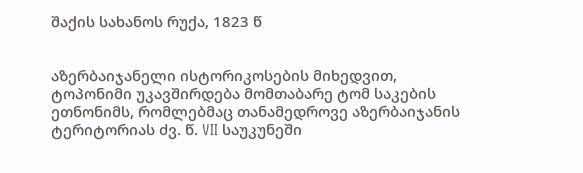შაქის სახანოს რუქა, 1823 წ


აზერბაიჯანელი ისტორიკოსების მიხედვით, ტოპონიმი უკავშირდება მომთაბარე ტომ საკების ეთნონიმს, რომლებმაც თანამედროვე აზერბაიჯანის ტერიტორიას ძვ. წ. VII საუკუნეში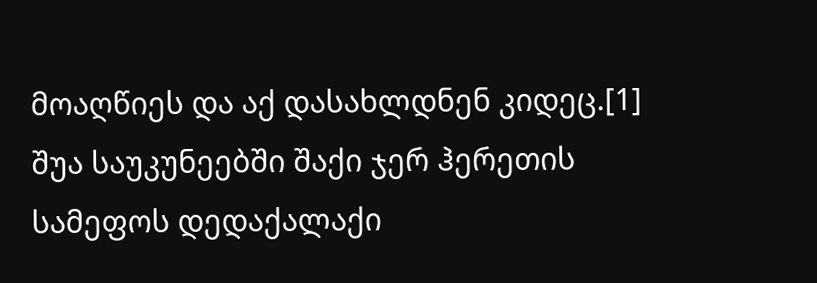მოაღწიეს და აქ დასახლდნენ კიდეც.[1] შუა საუკუნეებში შაქი ჯერ ჰერეთის სამეფოს დედაქალაქი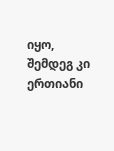იყო, შემდეგ კი ერთიანი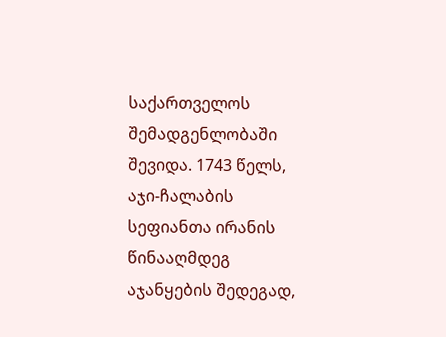საქართველოს შემადგენლობაში შევიდა. 1743 წელს, აჯი-ჩალაბის სეფიანთა ირანის წინააღმდეგ აჯანყების შედეგად,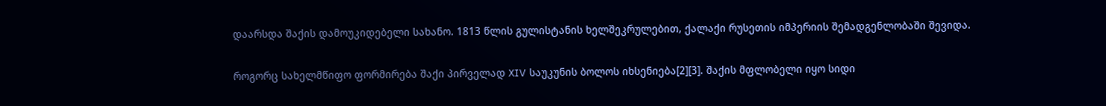დაარსდა შაქის დამოუკიდებელი სახანო. 1813 წლის გულისტანის ხელშეკრულებით, ქალაქი რუსეთის იმპერიის შემადგენლობაში შევიდა.


როგორც სახელმწიფო ფორმირება შაქი პირველად XIV საუკუნის ბოლოს იხსენიება[2][3]. შაქის მფლობელი იყო სიდი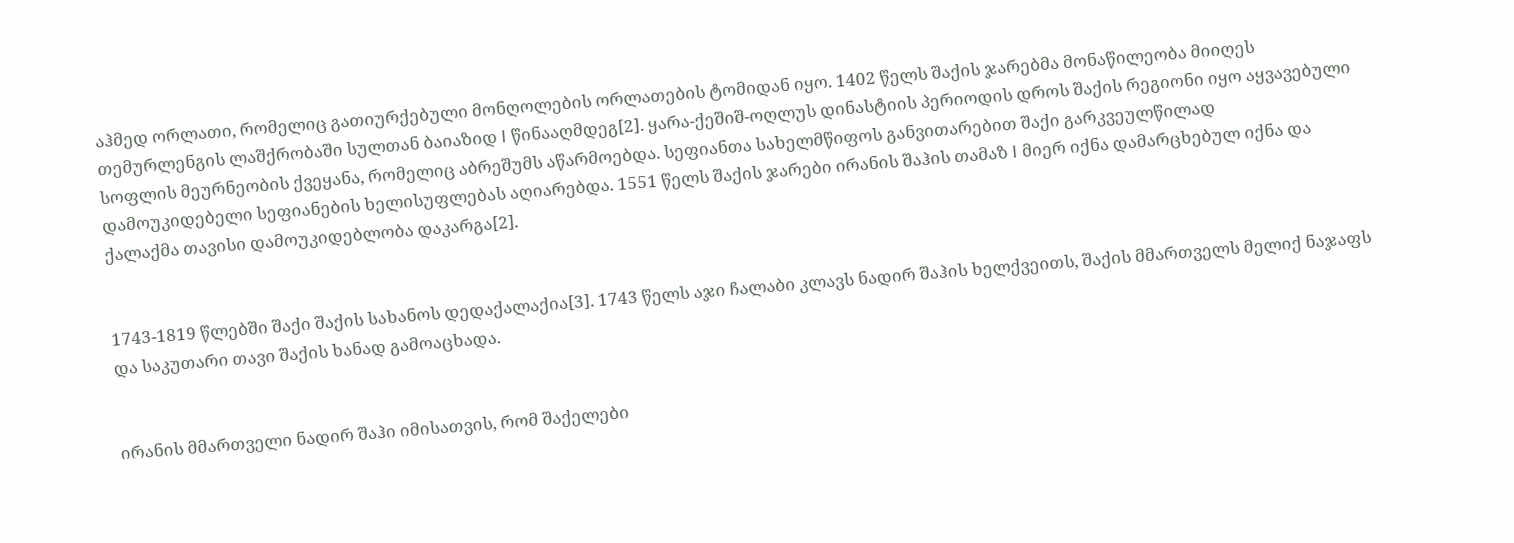აჰმედ ორლათი, რომელიც გათიურქებული მონღოლების ორლათების ტომიდან იყო. 1402 წელს შაქის ჯარებმა მონაწილეობა მიიღეს თემურლენგის ლაშქრობაში სულთან ბაიაზიდ I წინააღმდეგ[2]. ყარა-ქეშიშ-ოღლუს დინასტიის პერიოდის დროს შაქის რეგიონი იყო აყვავებული სოფლის მეურნეობის ქვეყანა, რომელიც აბრეშუმს აწარმოებდა. სეფიანთა სახელმწიფოს განვითარებით შაქი გარკვეულწილად დამოუკიდებელი სეფიანების ხელისუფლებას აღიარებდა. 1551 წელს შაქის ჯარები ირანის შაჰის თამაზ I მიერ იქნა დამარცხებულ იქნა და ქალაქმა თავისი დამოუკიდებლობა დაკარგა[2].


1743-1819 წლებში შაქი შაქის სახანოს დედაქალაქია[3]. 1743 წელს აჯი ჩალაბი კლავს ნადირ შაჰის ხელქვეითს, შაქის მმართველს მელიქ ნაჯაფს და საკუთარი თავი შაქის ხანად გამოაცხადა.


ირანის მმართველი ნადირ შაჰი იმისათვის, რომ შაქელები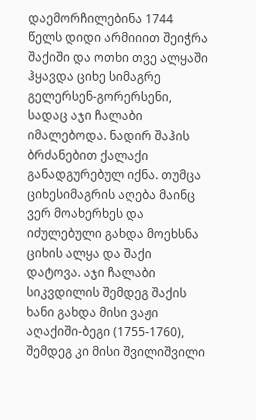დაემორჩილებინა 1744 წელს დიდი არმიიით შეიჭრა შაქიში და ოთხი თვე ალყაში ჰყავდა ციხე სიმაგრე გელერსენ-გორერსენი, სადაც აჯი ჩალაბი იმალებოდა. ნადირ შაჰის ბრძანებით ქალაქი განადგურებულ იქნა. თუმცა ციხესიმაგრის აღება მაინც ვერ მოახერხეს და იძულებული გახდა მოეხსნა ციხის ალყა და შაქი დატოვა. აჯი ჩალაბი სიკვდილის შემდეგ შაქის ხანი გახდა მისი ვაჟი აღაქიში-ბეგი (1755-1760), შემდეგ კი მისი შვილიშვილი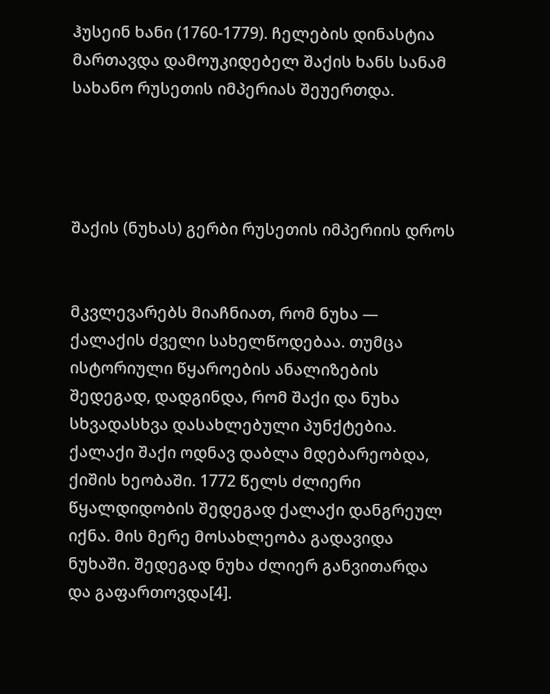ჰუსეინ ხანი (1760-1779). ჩელების დინასტია მართავდა დამოუკიდებელ შაქის ხანს სანამ სახანო რუსეთის იმპერიას შეუერთდა.




შაქის (ნუხას) გერბი რუსეთის იმპერიის დროს


მკვლევარებს მიაჩნიათ, რომ ნუხა — ქალაქის ძველი სახელწოდებაა. თუმცა ისტორიული წყაროების ანალიზების შედეგად, დადგინდა, რომ შაქი და ნუხა სხვადასხვა დასახლებული პუნქტებია. ქალაქი შაქი ოდნავ დაბლა მდებარეობდა, ქიშის ხეობაში. 1772 წელს ძლიერი წყალდიდობის შედეგად ქალაქი დანგრეულ იქნა. მის მერე მოსახლეობა გადავიდა ნუხაში. შედეგად ნუხა ძლიერ განვითარდა და გაფართოვდა[4].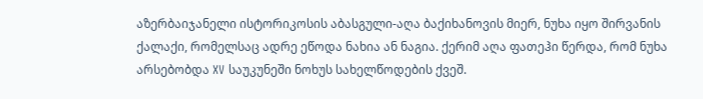აზერბაიჯანელი ისტორიკოსის აბასგული-აღა ბაქიხანოვის მიერ, ნუხა იყო შირვანის ქალაქი, რომელსაც ადრე ეწოდა ნახია ან ნაგია. ქერიმ აღა ფათეჰი წერდა, რომ ნუხა არსებობდა XV საუკუნეში ნოხუს სახელწოდების ქვეშ.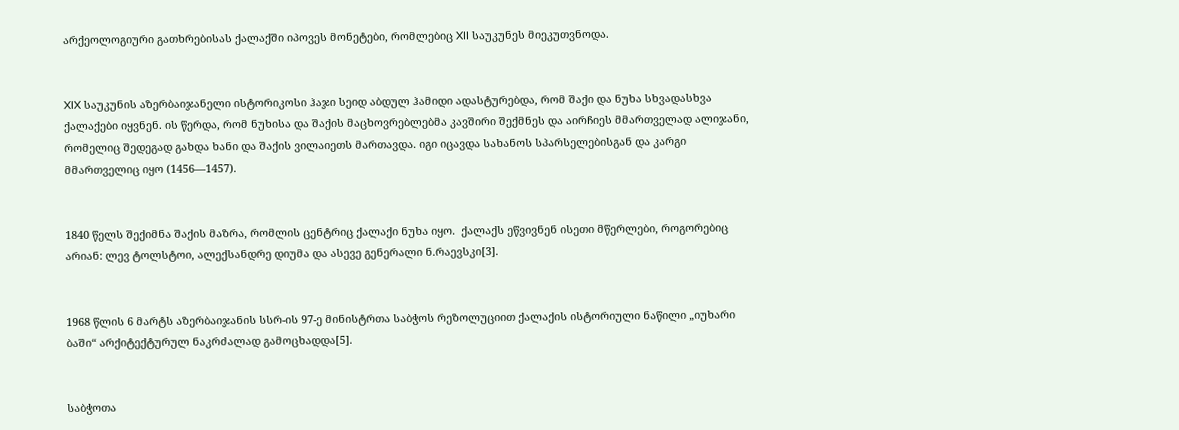არქეოლოგიური გათხრებისას ქალაქში იპოვეს მონეტები, რომლებიც XII საუკუნეს მიეკუთვნოდა.


XIX საუკუნის აზერბაიჯანელი ისტორიკოსი ჰაჯი სეიდ აბდულ ჰამიდი ადასტურებდა, რომ შაქი და ნუხა სხვადასხვა ქალაქები იყვნენ. ის წერდა, რომ ნუხისა და შაქის მაცხოვრებლებმა კავშირი შექმნეს და აირჩიეს მმართველად ალიჯანი, რომელიც შედეგად გახდა ხანი და შაქის ვილაიეთს მართავდა. იგი იცავდა სახანოს სპარსელებისგან და კარგი მმართველიც იყო (1456—1457).


1840 წელს შექიმნა შაქის მაზრა, რომლის ცენტრიც ქალაქი ნუხა იყო.  ქალაქს ეწვივნენ ისეთი მწერლები, როგორებიც არიან: ლევ ტოლსტოი, ალექსანდრე დიუმა და ასევე გენერალი ნ.რაევსკი[3].


1968 წლის 6 მარტს აზერბაიჯანის სსრ-ის 97-ე მინისტრთა საბჭოს რეზოლუციით ქალაქის ისტორიული ნაწილი „იუხარი ბაში“ არქიტექტურულ ნაკრძალად გამოცხადდა[5].


საბჭოთა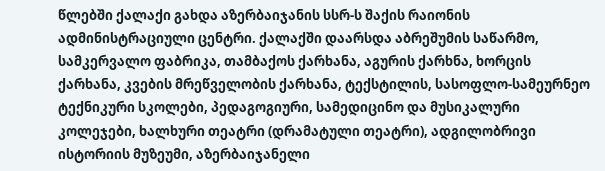წლებში ქალაქი გახდა აზერბაიჯანის სსრ-ს შაქის რაიონის ადმინისტრაციული ცენტრი. ქალაქში დაარსდა აბრეშუმის საწარმო, სამკერვალო ფაბრიკა, თამბაქოს ქარხანა, აგურის ქარხნა, ხორცის ქარხანა, კვების მრეწველობის ქარხანა, ტექსტილის, სასოფლო-სამეურნეო ტექნიკური სკოლები, პედაგოგიური, სამედიცინო და მუსიკალური კოლეჯები, ხალხური თეატრი (დრამატული თეატრი), ადგილობრივი ისტორიის მუზეუმი, აზერბაიჯანელი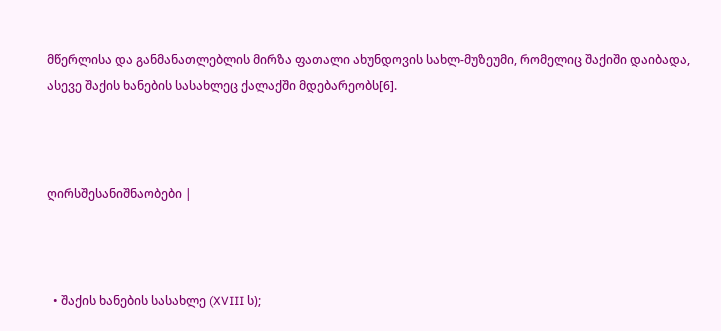მწერლისა და განმანათლებლის მირზა ფათალი ახუნდოვის სახლ-მუზეუმი, რომელიც შაქიში დაიბადა, ასევე შაქის ხანების სასახლეც ქალაქში მდებარეობს[6].



ღირსშესანიშნაობები |



  • შაქის ხანების სასახლე (XVIII ს);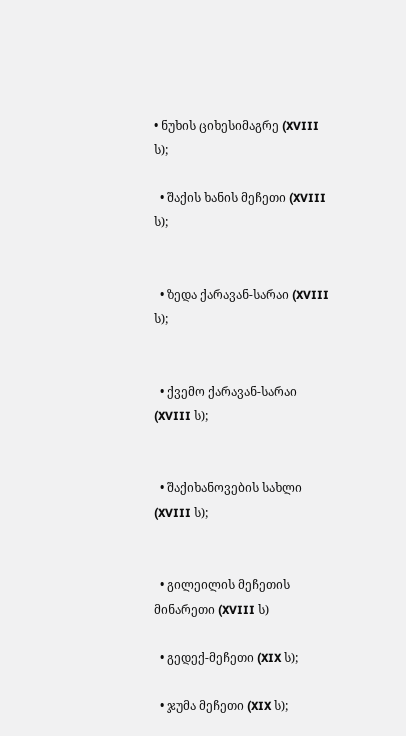• ნუხის ციხესიმაგრე (XVIII ს);

  • შაქის ხანის მეჩეთი (XVIII ს);


  • ზედა ქარავან-სარაი (XVIII ს);


  • ქვემო ქარავან-სარაი (XVIII ს);


  • შაქიხანოვების სახლი (XVIII ს);


  • გილეილის მეჩეთის მინარეთი (XVIII ს)

  • გედექ-მეჩეთი (XIX ს);

  • ჯუმა მეჩეთი (XIX ს);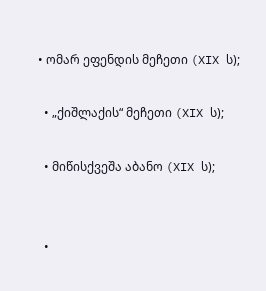• ომარ ეფენდის მეჩეთი (XIX ს);

  • „ქიშლაქის“ მეჩეთი (XIX ს);

  • მიწისქვეშა აბანო (XIX ს);


  •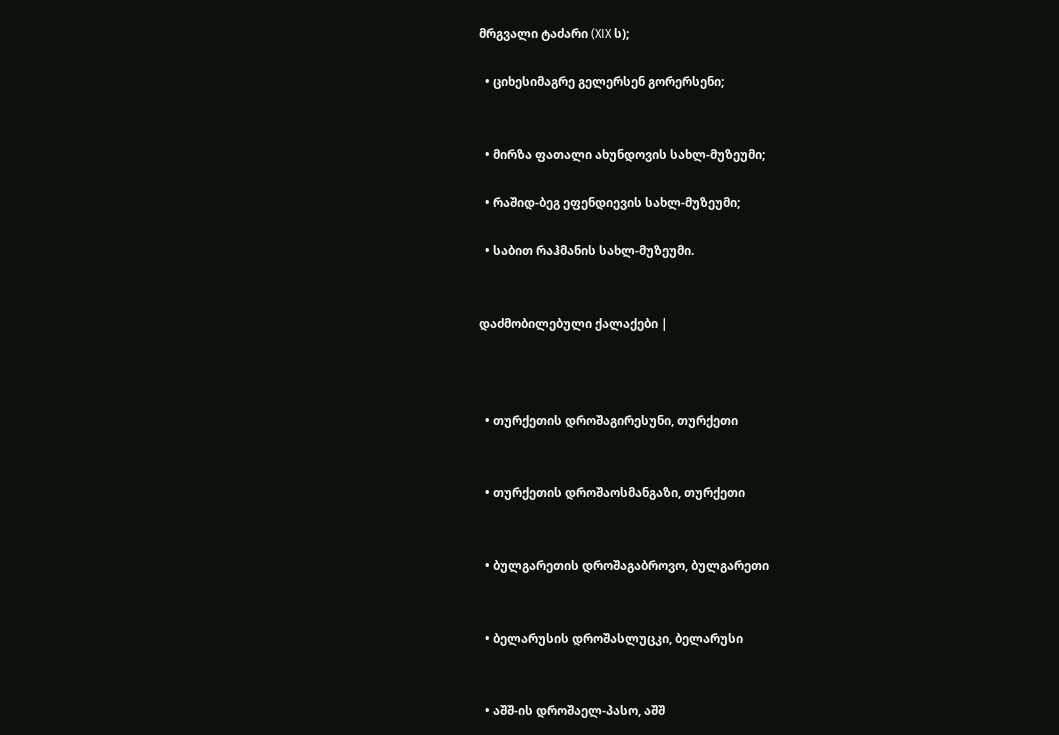მრგვალი ტაძარი (XIX ს);

  • ციხესიმაგრე გელერსენ გორერსენი;


  • მირზა ფათალი ახუნდოვის სახლ-მუზეუმი;

  • რაშიდ-ბეგ ეფენდიევის სახლ-მუზეუმი;

  • საბით რაჰმანის სახლ-მუზეუმი.


დაძმობილებული ქალაქები |



  • თურქეთის დროშაგირესუნი, თურქეთი


  • თურქეთის დროშაოსმანგაზი, თურქეთი


  • ბულგარეთის დროშაგაბროვო, ბულგარეთი


  • ბელარუსის დროშასლუცკი, ბელარუსი


  • აშშ-ის დროშაელ-პასო, აშშ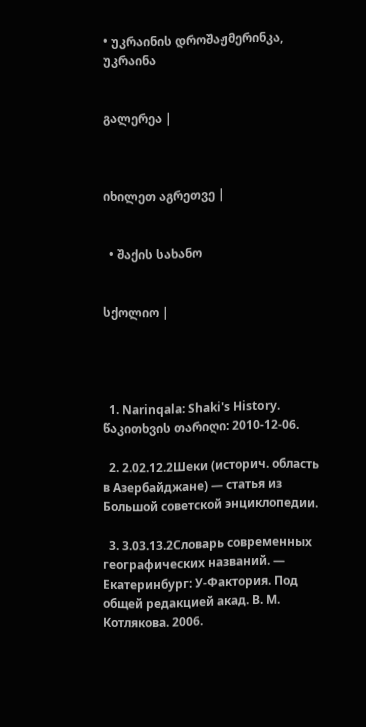• უკრაინის დროშაჟმერინკა, უკრაინა


გალერეა |



იხილეთ აგრეთვე |


  • შაქის სახანო


სქოლიო |




  1. Narinqala: Shaki's History. წაკითხვის თარიღი: 2010-12-06.

  2. 2.02.12.2Шеки (историч. область в Азербайджане) — статья из Большой советской энциклопедии.

  3. 3.03.13.2Словарь современных географических названий. — Екатеринбург: У-Фактория. Под общей редакцией акад. В. М. Котлякова. 2006.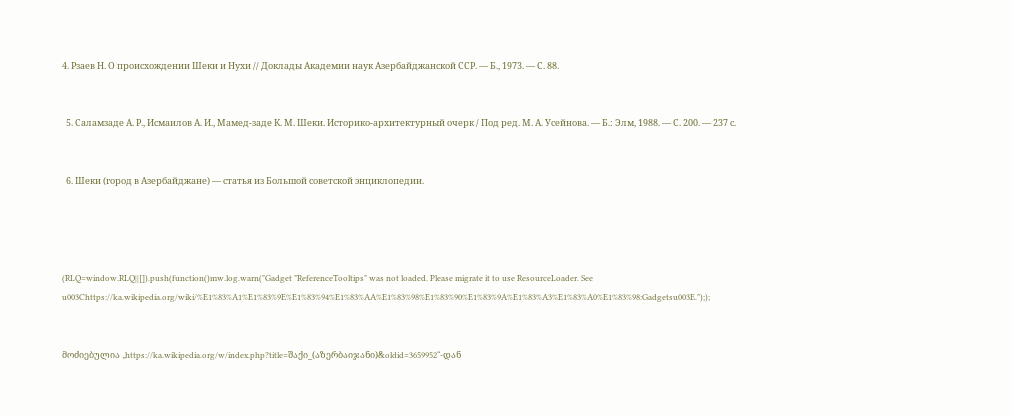4. Рзаев Н. О происхождении Шеки и Нухи // Доклады Академии наук Азербайджанской ССР. — Б., 1973. — С. 88.


  5. Саламзаде А. Р., Исмаилов А. И., Мамед-заде К. М. Шеки. Историко-архитектурный очерк / Под ред. М. А. Усейнова. — Б.: Элм, 1988. — С. 200. — 237 с.


  6. Шеки (город в Азербайджане) — статья из Большой советской энциклопедии.




(RLQ=window.RLQ||[]).push(function()mw.log.warn("Gadget "ReferenceTooltips" was not loaded. Please migrate it to use ResourceLoader. See u003Chttps://ka.wikipedia.org/wiki/%E1%83%A1%E1%83%9E%E1%83%94%E1%83%AA%E1%83%98%E1%83%90%E1%83%9A%E1%83%A3%E1%83%A0%E1%83%98:Gadgetsu003E."););


მოძიებულია „https://ka.wikipedia.org/w/index.php?title=შაქი_(აზერბაიჯანი)&oldid=3659952“-დან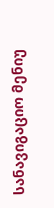სანავიგაციო მენიუ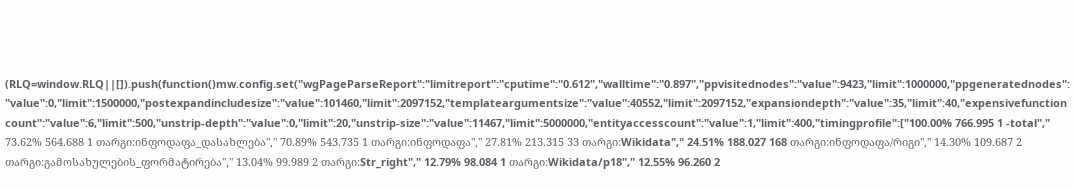(RLQ=window.RLQ||[]).push(function()mw.config.set("wgPageParseReport":"limitreport":"cputime":"0.612","walltime":"0.897","ppvisitednodes":"value":9423,"limit":1000000,"ppgeneratednodes":"value":0,"limit":1500000,"postexpandincludesize":"value":101460,"limit":2097152,"templateargumentsize":"value":40552,"limit":2097152,"expansiondepth":"value":35,"limit":40,"expensivefunctioncount":"value":6,"limit":500,"unstrip-depth":"value":0,"limit":20,"unstrip-size":"value":11467,"limit":5000000,"entityaccesscount":"value":1,"limit":400,"timingprofile":["100.00% 766.995 1 -total"," 73.62% 564.688 1 თარგი:ინფოდაფა_დასახლება"," 70.89% 543.735 1 თარგი:ინფოდაფა"," 27.81% 213.315 33 თარგი:Wikidata"," 24.51% 188.027 168 თარგი:ინფოდაფა/რიგი"," 14.30% 109.687 2 თარგი:გამოსახულების_ფორმატირება"," 13.04% 99.989 2 თარგი:Str_right"," 12.79% 98.084 1 თარგი:Wikidata/p18"," 12.55% 96.260 2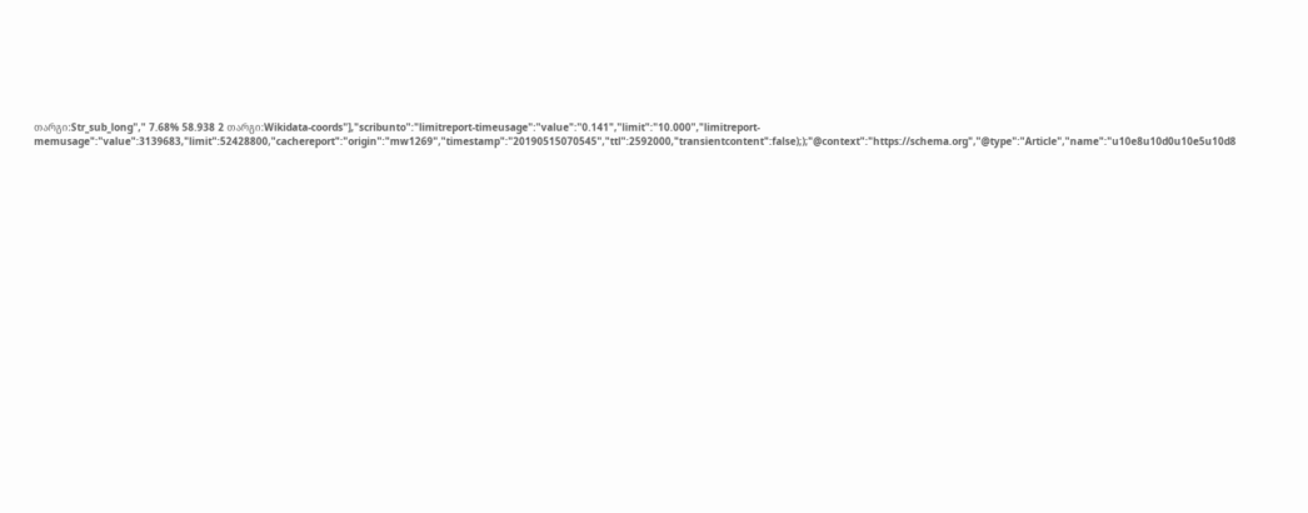თარგი:Str_sub_long"," 7.68% 58.938 2 თარგი:Wikidata-coords"],"scribunto":"limitreport-timeusage":"value":"0.141","limit":"10.000","limitreport-memusage":"value":3139683,"limit":52428800,"cachereport":"origin":"mw1269","timestamp":"20190515070545","ttl":2592000,"transientcontent":false););"@context":"https://schema.org","@type":"Article","name":"u10e8u10d0u10e5u10d8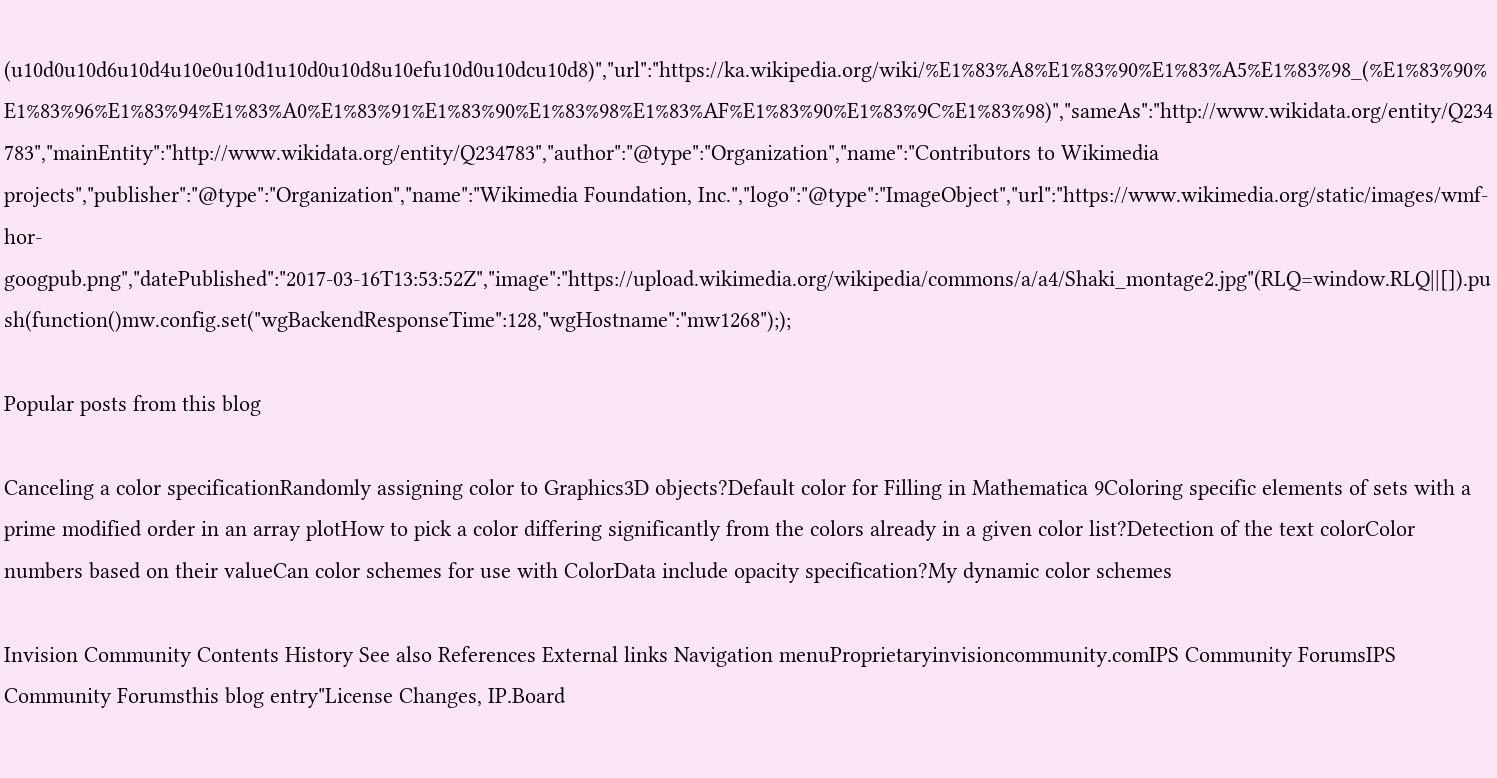(u10d0u10d6u10d4u10e0u10d1u10d0u10d8u10efu10d0u10dcu10d8)","url":"https://ka.wikipedia.org/wiki/%E1%83%A8%E1%83%90%E1%83%A5%E1%83%98_(%E1%83%90%E1%83%96%E1%83%94%E1%83%A0%E1%83%91%E1%83%90%E1%83%98%E1%83%AF%E1%83%90%E1%83%9C%E1%83%98)","sameAs":"http://www.wikidata.org/entity/Q234783","mainEntity":"http://www.wikidata.org/entity/Q234783","author":"@type":"Organization","name":"Contributors to Wikimedia projects","publisher":"@type":"Organization","name":"Wikimedia Foundation, Inc.","logo":"@type":"ImageObject","url":"https://www.wikimedia.org/static/images/wmf-hor-googpub.png","datePublished":"2017-03-16T13:53:52Z","image":"https://upload.wikimedia.org/wikipedia/commons/a/a4/Shaki_montage2.jpg"(RLQ=window.RLQ||[]).push(function()mw.config.set("wgBackendResponseTime":128,"wgHostname":"mw1268"););

Popular posts from this blog

Canceling a color specificationRandomly assigning color to Graphics3D objects?Default color for Filling in Mathematica 9Coloring specific elements of sets with a prime modified order in an array plotHow to pick a color differing significantly from the colors already in a given color list?Detection of the text colorColor numbers based on their valueCan color schemes for use with ColorData include opacity specification?My dynamic color schemes

Invision Community Contents History See also References External links Navigation menuProprietaryinvisioncommunity.comIPS Community ForumsIPS Community Forumsthis blog entry"License Changes, IP.Board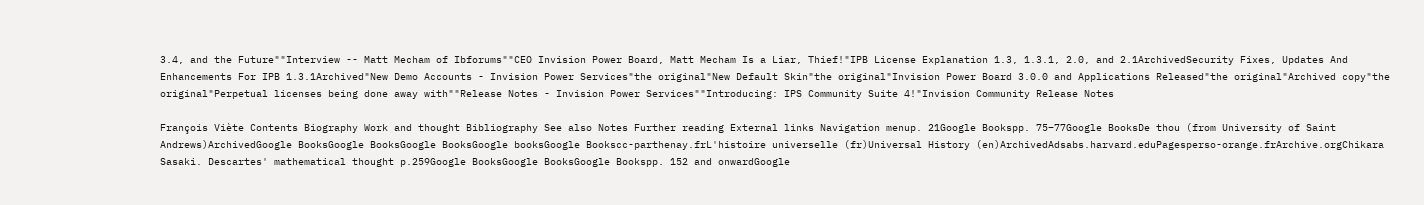3.4, and the Future""Interview -- Matt Mecham of Ibforums""CEO Invision Power Board, Matt Mecham Is a Liar, Thief!"IPB License Explanation 1.3, 1.3.1, 2.0, and 2.1ArchivedSecurity Fixes, Updates And Enhancements For IPB 1.3.1Archived"New Demo Accounts - Invision Power Services"the original"New Default Skin"the original"Invision Power Board 3.0.0 and Applications Released"the original"Archived copy"the original"Perpetual licenses being done away with""Release Notes - Invision Power Services""Introducing: IPS Community Suite 4!"Invision Community Release Notes

François Viète Contents Biography Work and thought Bibliography See also Notes Further reading External links Navigation menup. 21Google Bookspp. 75–77Google BooksDe thou (from University of Saint Andrews)ArchivedGoogle BooksGoogle BooksGoogle BooksGoogle booksGoogle Bookscc-parthenay.frL'histoire universelle (fr)Universal History (en)ArchivedAdsabs.harvard.eduPagesperso-orange.frArchive.orgChikara Sasaki. Descartes' mathematical thought p.259Google BooksGoogle BooksGoogle Bookspp. 152 and onwardGoogle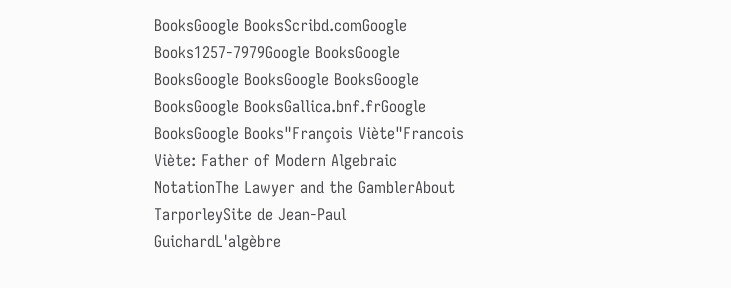BooksGoogle BooksScribd.comGoogle Books1257-7979Google BooksGoogle BooksGoogle BooksGoogle BooksGoogle BooksGoogle BooksGallica.bnf.frGoogle BooksGoogle Books"François Viète"Francois Viète: Father of Modern Algebraic NotationThe Lawyer and the GamblerAbout TarporleySite de Jean-Paul GuichardL'algèbre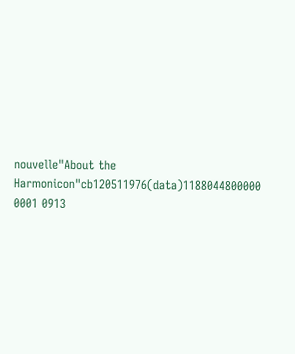nouvelle"About the Harmonicon"cb120511976(data)1188044800000 0001 0913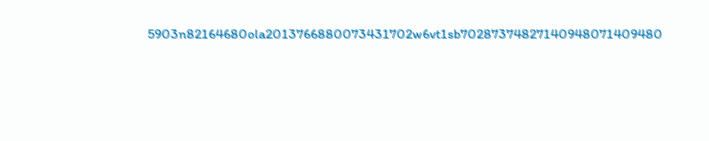5903n82164680ola2013766880073431702w6vt1sb70287374827140948071409480